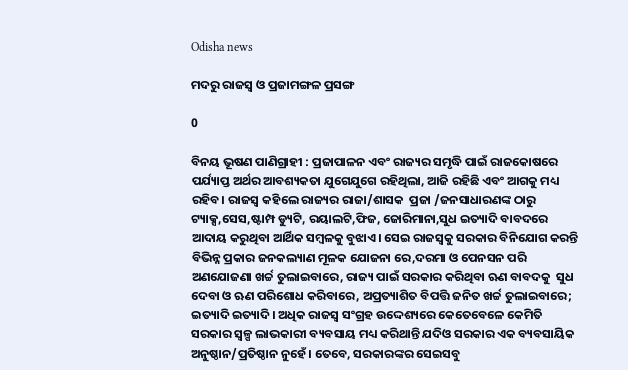Odisha news

ମଦରୁ ରାଜସ୍ୱ ଓ ପ୍ରଜାମଙ୍ଗଳ ପ୍ରସଙ୍ଗ

0

ବିନୟ ଭୂଷଣ ପାଣିଗ୍ରାହୀ : ପ୍ରଜାପାଳନ ଏବଂ ରାଜ୍ୟର ସମୃଦ୍ଧି ପାଇଁ ରାଜକୋଷରେ ପର୍ଯ୍ୟାପ୍ତ ଅର୍ଥର ଆବଶ୍ୟକତା ଯୁଗେଯୁଗେ ରହିଥିଲା, ଆଜି ରହିଛି ଏବଂ ଆଗକୁ ମଧ୍ୟ ରହିବ। ରାଜସ୍ବ କହିଲେ ରାଜ୍ୟର ରାଜା/ଶାସକ  ପ୍ରଜା /ଜନସାଧାରଣଙ୍କ ଠାରୁ ଟ୍ୟାକ୍ସ,ସେସ,ଷ୍ଟାମ୍ପ ଡ୍ୟୁଟି, ରୟାଲଟି,ଫିଜ, ଜୋରିମାନା,ସୁଧ ଇତ୍ୟାଦି ବାବଦରେ ଆଦାୟ କରୁଥିବା ଆର୍ଥିକ ସମ୍ବଳକୁ ବୁଝାଏ। ସେଇ ରାଜସ୍ବକୁ ସରକାର ବିନିଯୋଗ କରନ୍ତି ବିଭିନ୍ନ ପ୍ରକାର ଜନକଲ୍ୟାଣ ମୂଳକ ଯୋଜନା ରେ,ଦରମା ଓ ପେନସନ ପରି ଅଣଯୋଜଣା ଖର୍ଚ୍ଚ ତୁଲାଇବାରେ, ରାଜ୍ୟ ପାଇଁ ସରକାର କରିଥିବା ଋଣ ବାବଦକୁ  ସୁଧ ଦେବା ଓ ଋଣ ପରିଶୋଧ କରିବାରେ, ଅପ୍ରତ୍ୟାଶିତ ବିପତ୍ତି ଜନିତ ଖର୍ଚ୍ଚ ତୁଲାଇବାରେ; ଇତ୍ୟାଦି ଇତ୍ୟାଦି। ଅଧିକ ରାଜସ୍ୱ ସଂଗ୍ରହ ଉଦ୍ଦେଶ୍ୟରେ କେତେବେଳେ କେମିତି ସରକାର ସ୍ୱଳ୍ପ ଲାଭକାରୀ ବ୍ୟବସାୟ ମଧ୍ୟ କରିଥାନ୍ତି ଯଦିଓ ସରକାର ଏକ ବ୍ୟବସାୟିକ ଅନୁଷ୍ଠାନ/ପ୍ରତିଷ୍ଠାନ ନୁହେଁ। ତେବେ, ସରକାରଙ୍କର ସେଇସବୁ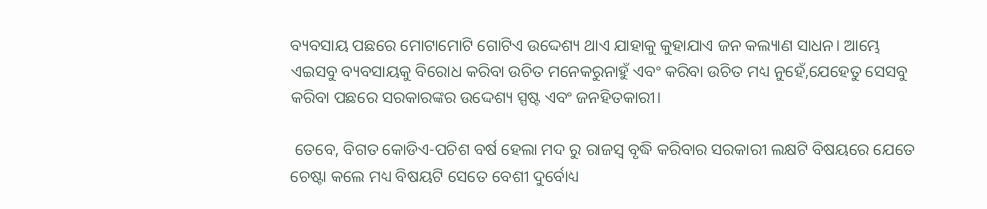ବ୍ୟବସାୟ ପଛରେ ମୋଟାମୋଟି ଗୋଟିଏ ଉଦ୍ଦେଶ୍ୟ ଥାଏ ଯାହାକୁ କୁହାଯାଏ ଜନ କଲ୍ୟାଣ ସାଧନ। ଆମ୍ଭେ ଏଇସବୁ ବ୍ୟବସାୟକୁ ବିରୋଧ କରିବା ଉଚିତ ମନେକରୁନାହୁଁ ଏବଂ କରିବା ଉଚିତ ମଧ୍ୟ ନୁହେଁ,ଯେହେତୁ ସେସବୁ କରିବା ପଛରେ ସରକାରଙ୍କର ଉଦ୍ଦେଶ୍ୟ ସ୍ପଷ୍ଟ ଏବଂ ଜନହିତକାରୀ।

 ତେବେ, ବିଗତ କୋଡିଏ-ପଚିଶ ବର୍ଷ ହେଲା ମଦ ରୁ ରାଜସ୍ୱ ବୃଦ୍ଧି କରିବାର ସରକାରୀ ଲକ୍ଷଟି ବିଷୟରେ ଯେତେ ଚେଷ୍ଟା କଲେ ମଧ୍ୟ ବିଷୟଟି ସେତେ ବେଶୀ ଦୁର୍ବୋଧ୍ୟ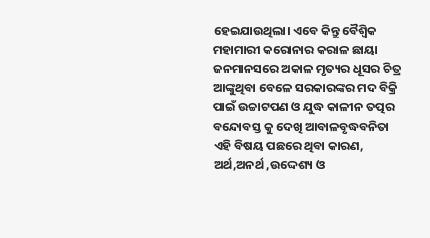ହେଇଯାଉଥିଲା। ଏବେ କିନ୍ତୁ ବୈଶ୍ବିକ ମହାମାରୀ କରୋନାର କରାଳ ଛାୟା ଜନମାନସରେ ଅକାଳ ମୃତ୍ୟର ଧୂସର ଚିତ୍ର ଆଙ୍କୁଥିବା ବେଳେ ସରକାରଙ୍କର ମଦ ବିକ୍ରି ପାଇଁ ଉଚ୍ଚାଟପଣ ଓ ଯୁଦ୍ଧ କାଳୀନ ତତ୍ପର ବନ୍ଦୋବସ୍ତ କୁ ଦେଖି ଆବାଳବୃଦ୍ଧବନିତା ଏହି ବିଷୟ ପଛରେ ଥିବା କାରଣ, ଅର୍ଥ,ଅନର୍ଥ ,ଉଦ୍ଦେଶ୍ୟ ଓ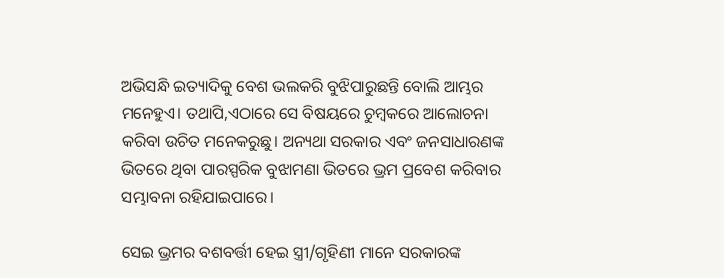ଅଭିସନ୍ଧି ଇତ୍ୟାଦିକୁ ବେଶ ଭଲକରି ବୁଝିପାରୁଛନ୍ତି ବୋଲି ଆମ୍ଭର ମନେହୁଏ। ତଥାପି,ଏଠାରେ ସେ ବିଷୟରେ ଚୁମ୍ବକରେ ଆଲୋଚନା କରିବା ଉଚିତ ମନେକରୁଛୁ। ଅନ୍ୟଥା ସରକାର ଏବଂ ଜନସାଧାରଣଙ୍କ ଭିତରେ ଥିବା ପାରସ୍ପରିକ ବୁଝାମଣା ଭିତରେ ଭ୍ରମ ପ୍ରବେଶ କରିବାର ସମ୍ଭାବନା ରହିଯାଇପାରେ।

ସେଇ ଭ୍ରମର ବଶବର୍ତ୍ତୀ ହେଇ ସ୍ତ୍ରୀ/ଗୃହିଣୀ ମାନେ ସରକାରଙ୍କ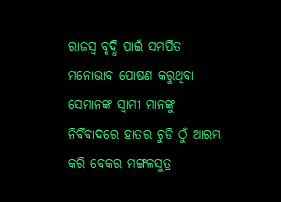ରାଜସ୍ୱ ବୃଦ୍ଧି ପାଇଁ ସମର୍ପିତ ମନୋଭାବ ପୋଷଣ କରୁଥିବା ସେମାନଙ୍କ ସ୍ୱାମୀ ମାନଙ୍କୁ ନିର୍ବିବାଦରେ ହାତର ଚୁଡି ଠୁଁ ଆରମ୍ଭ କରି ବେକର ମଙ୍ଗଳସୁତ୍ର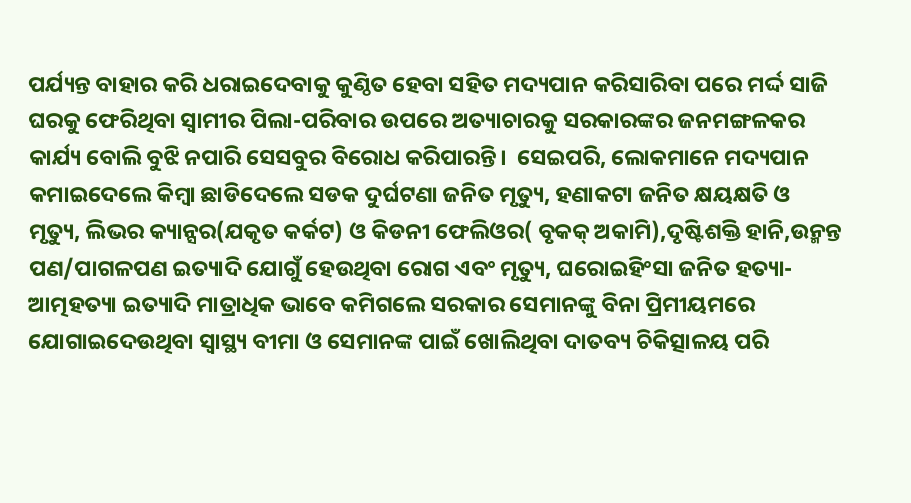ପର୍ଯ୍ୟନ୍ତ ବାହାର କରି ଧରାଇଦେବାକୁ କୁଣ୍ଠିତ ହେବା ସହିତ ମଦ୍ୟପାନ କରିସାରିବା ପରେ ମର୍ଦ୍ଦ ସାଜି ଘରକୁ ଫେରିଥିବା ସ୍ୱାମୀର ପିଲା-ପରିବାର ଉପରେ ଅତ୍ୟାଚାରକୁ ସରକାରଙ୍କର ଜନମଙ୍ଗଳକର କାର୍ଯ୍ୟ ବୋଲି ବୁଝି ନପାରି ସେସବୁର ବିରୋଧ କରିପାରନ୍ତି।  ସେଇପରି, ଲୋକମାନେ ମଦ୍ୟପାନ କମାଇଦେଲେ କିମ୍ବା ଛାଡିଦେଲେ ସଡକ ଦୁର୍ଘଟଣା ଜନିତ ମୃତ୍ୟୁ, ହଣାକଟା ଜନିତ କ୍ଷୟକ୍ଷତି ଓ ମୃତ୍ୟୁ, ଲିଭର କ୍ୟାନ୍ସର(ଯକୃତ କର୍କଟ) ଓ କିଡନୀ ଫେଲିଓର( ବୃକକ୍ ଅକାମି),ଦୃଷ୍ଟିଶକ୍ତି ହାନି,ଉନ୍ମନ୍ତ ପଣ/ପାଗଳପଣ ଇତ୍ୟାଦି ଯୋଗୁଁ ହେଉଥିବା ରୋଗ ଏବଂ ମୃତ୍ୟୁ, ଘରୋଇହିଂସା ଜନିତ ହତ୍ୟା-ଆତ୍ମହତ୍ୟା ଇତ୍ୟାଦି ମାତ୍ରାଧିକ ଭାବେ କମିଗଲେ ସରକାର ସେମାନଙ୍କୁ ବିନା ପ୍ରିମୀୟମରେ ଯୋଗାଇଦେଉଥିବା ସ୍ୱାସ୍ଥ୍ୟ ବୀମା ଓ ସେମାନଙ୍କ ପାଇଁ ଖୋଲିଥିବା ଦାତବ୍ୟ ଚିକିତ୍ସାଳୟ ପରି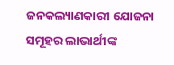ଜନକଲ୍ୟାଣକାରୀ ଯୋଜନା ସମୂହର ଲାଭାର୍ଥୀଙ୍କ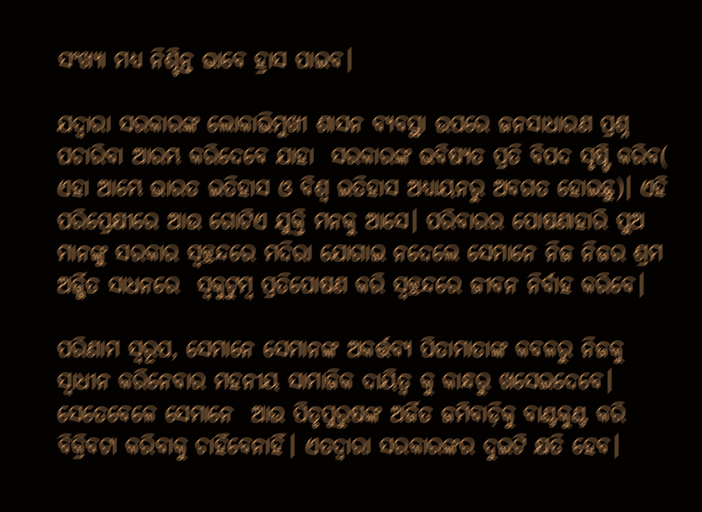ସଂଖ୍ୟା ମଧ୍ୟ ନିଶ୍ଚିନ୍ତ ଭାବେ ହ୍ରାସ ପାଇବ।

ଯଦ୍ୱାରା ସରକାରଙ୍କ ଲୋକାଭିମୁଖୀ ଶାସନ ବ୍ୟବସ୍ଥା ଉପରେ ଜନସାଧାରଣ ପ୍ରଶ୍ନ ପଚାରିବା ଆରମ୍ଭ କରିଦେବେ ଯାହା  ସରକାରଙ୍କ ଭବିଷ୍ୟତ ପ୍ରତି ବିପଦ ସୃଷ୍ଟି କରିବ( ଏହା ଆମ୍ଭେ ଭାରତ ଇତିହାସ ଓ ବିଶ୍ୱ ଇତିହାସ ଅଧ୍ୟାୟନରୁ ଅବଗତ ହୋଇଛୁ)। ଏହି ପରିପ୍ରେକ୍ଷୀରେ ଆଉ ଗୋଟିଏ ଯୁକ୍ତି ମନକୁ ଆସେ। ପରିବାରର ପୋଷଣାହାରି ପୁଅ ମାନଙ୍କୁ ସରକାର ସ୍ୱଚ୍ଛନ୍ଦରେ ମଦିରା ଯୋଗାଇ ନଦେଲେ ସେମାନେ ନିଜ ନିଜର ଶ୍ରମ ଅର୍ଜ୍ଜିତ ସାଧନରେ  ସ୍ୱକୁଟୁମ୍ବ ପ୍ରତିପୋଷଣ କରି ସ୍ୱଚ୍ଛନ୍ଦରେ ଜୀବନ ନିର୍ବାହ କରିବେ।

ପରିଣାମ ସ୍ୱରୂପ, ସେମାନେ ସେମାନଙ୍କ ଅକର୍ତ୍ତବ୍ୟ ପିତାମାତାଙ୍କ କବଳରୁ ନିଜକୁ ସ୍ୱାଧୀନ କରିନେବାର ମହନୀୟ ସାମାଜିକ ଦାୟିତ୍ୱ କୁ କାନ୍ଧରୁ ଖସେଇଦେବେ। ସେତେବେଳେ ସେମାନେ  ଆଉ ପିତୃପୁରୁଷଙ୍କ ଅର୍ଜିତ ଜମିବାଡ଼ିକୁ ବାଣ୍ଟକୁଣ୍ଟ କରି ବିକ୍ରିବଟା କରିବାକୁ ଚାହିଁବେନାହିଁ। ଏତଦ୍ୱାରା ସରକାରଙ୍କର ଦୁଇଟି କ୍ଷତି ହେବ।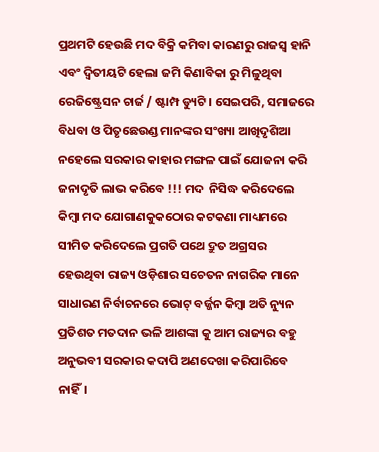ପ୍ରଥମଟି ହେଉଛି ମଦ ବିକ୍ରି କମିବା କାରଣରୁ ରାଜସ୍ୱ ହାନି ଏବଂ ଦ୍ୱିତୀୟଟି ହେଲା ଜମି କିଣାବିକା ରୁ ମିଳୁଥିବା ରେଜିଷ୍ଟ୍ରେସନ ଚାର୍ଜ / ଷ୍ଟାମ୍ପ ଡ୍ୟୁଟି। ସେଇପରି, ସମାଜରେ ବିଧବା ଓ ପିତୃଛେଉଣ୍ଡ ମାନଙ୍କର ସଂଖ୍ୟା ଆଖିଦୃଶିଆ ନହେଲେ ସରକାର କାହାର ମଙ୍ଗଳ ପାଇଁ ଯୋଜନା କରି ଜନାଦୃତି ଲାଭ କରିବେ !!! ମଦ  ନିସିଦ୍ଧ କରିଦେଲେ କିମ୍ବା ମଦ ଯୋଗାଣକୁକଠୋର କଟକଣା ମାଧ୍ୟମରେ  ସୀମିତ କରିଦେଲେ ପ୍ରଗତି ପଥେ ଦ୍ରୁତ ଅଗ୍ରସର ହେଉଥିବା ରାଜ୍ୟ ଓଡ଼ିଶାର ସଚେତନ ନାଗରିକ ମାନେ ସାଧାରଣ ନିର୍ବାଚନରେ ଭୋଟ୍ ବର୍ଜ୍ଜନ କିମ୍ବା ଅତି ନ୍ୟୁନ ପ୍ରତିଶତ ମତଦାନ ଭଳି ଆଶଙ୍କା କୁ ଆମ ରାଜ୍ୟର ବହୁ ଅନୁଭବୀ ସରକାର କଦାପି ଅଣଦେଖା କରିପାରିବେ ନାହିଁ।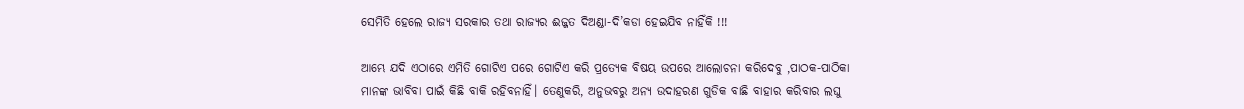ସେମିତି ହେଲେ ରାଜ୍ୟ ସରକାର ତଥା ରାଜ୍ୟର ଈଜ୍ଜତ ଦିଅଣ୍ଡା-ଦି’କଡା ହେଇଯିବ ନାହିଁକି !!!

ଆମ୍ଭେ ଯଦି ଏଠାରେ ଏମିତି ଗୋଟିଏ ପରେ ଗୋଟିଏ କରି ପ୍ରତ୍ୟେକ ବିଷୟ ଉପରେ ଆଲୋଚନା କରିଦେବୁ ,ପାଠକ-ପାଠିକା ମାନଙ୍କ ଭାବିବା ପାଇଁ କିଛି ବାକି ରହିବନାହିଁ। ତେଣୁକରି, ଅନୁଭବରୁ ଅନ୍ୟ ଉଦାହରଣ ଗୁଡିକ ବାଛି ବାହାର କରିବାର ଲଘୁ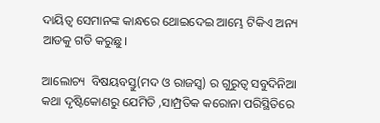ଦାୟିତ୍ୱ ସେମାନଙ୍କ କାନ୍ଧରେ ଥୋଇଦେଇ ଆମ୍ଭେ ଟିକିଏ ଅନ୍ୟ ଆଡକୁ ଗତି କରୁଛୁ।

ଆଲୋଚ୍ୟ  ବିଷୟବସ୍ତୁ(ମଦ ଓ ରାଜସ୍ୱ) ର ଗୁରୁତ୍ୱ ସବୁଦିନିଆ କଥା ଦୃଷ୍ଟିକୋଣରୁ ଯେମିତି ,ସାମ୍ପ୍ରତିକ କରୋନା ପରିସ୍ଥିତିରେ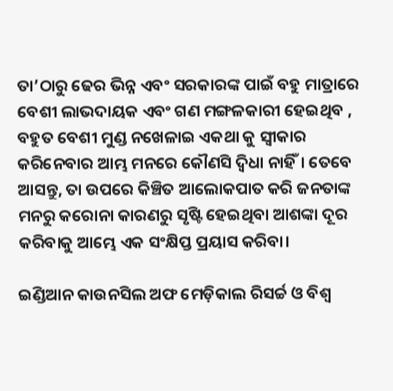ତା’ଠାରୁ ଢେର ଭିନ୍ନ ଏବଂ ସରକାରଙ୍କ ପାଇଁ ବହୁ ମାତ୍ରାରେ ବେଶୀ ଲାଭଦାୟକ ଏବଂ ଗଣ ମଙ୍ଗଳକାରୀ ହେଇଥିବ , ବହୁତ ବେଶୀ ମୁଣ୍ଡ ନଖେଳାଇ ଏକଥା କୁ ସ୍ୱୀକାର କରିନେବାର ଆମ୍ଭ ମନରେ କୌଣସି ଦ୍ଵିଧା ନାହିଁ। ତେବେ ଆସନ୍ତୁ, ତା ଉପରେ କିଞ୍ଚିତ ଆଲୋକପାତ କରି ଜନତାଙ୍କ ମନରୁ କରୋନା କାରଣରୁ ସୃଷ୍ଟି ହେଇଥିବା ଆଶଙ୍କା ଦୂର କରିବାକୁ ଆମ୍ଭେ ଏକ ସଂକ୍ଷିପ୍ତ ପ୍ରୟାସ କରିବା।

ଇଣ୍ଡିଆନ କାଉନସିଲ ଅଫ ମେଡ଼ିକାଲ ରିସର୍ଚ୍ଚ ଓ ବିଶ୍ୱ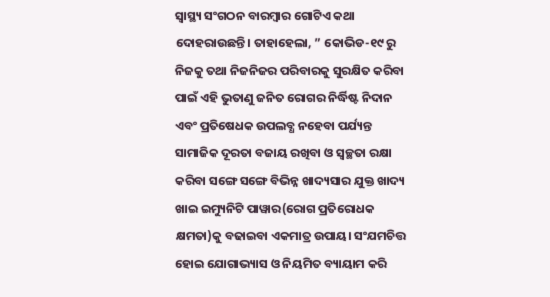ସ୍ୱାସ୍ଥ୍ୟ ସଂଗଠନ ବାରମ୍ବାର ଗୋଟିଏ କଥା ଦୋହରାଉଛନ୍ତି। ତାହାହେଲା, ” କୋଭିଡ-୧୯ ରୁ ନିଜକୁ ତଥା ନିଜନିଜର ପରିବାରକୁ ସୁରକ୍ଷିତ କରିବା ପାଇଁ ଏହି ଭୁତାଣୁ ଜନିତ ରୋଗର ନିର୍ଦ୍ଧିଷ୍ଟ ନିଦାନ  ଏବଂ ପ୍ରତିଷେଧକ ଉପଲବ୍ଧ ନହେବା ପର୍ଯ୍ୟନ୍ତ ସାମାଜିକ ଦୂରତା ବଜାୟ ରଖିବା ଓ ସ୍ୱଚ୍ଛତା ରକ୍ଷା କରିବା ସଙ୍ଗେ ସଙ୍ଗେ ବିଭିନ୍ନ ଖାଦ୍ୟସାର ଯୁକ୍ତ ଖାଦ୍ୟ ଖାଇ ଇମ୍ୟୁନିଟି ପାୱାର(ରୋଗ ପ୍ରତିରୋଧକ କ୍ଷମତା)କୁ ବଢାଇବା ଏକମାତ୍ର ଉପାୟ। ସଂଯମଚିତ୍ତ ହୋଇ ଯୋଗାଭ୍ୟାସ ଓ ନିୟମିତ ବ୍ୟାୟାମ କରି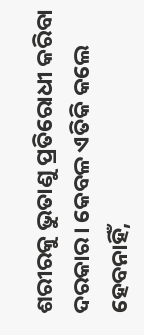ଶରୀରକୁ ଭୁତାଣୁ ପ୍ରତିରୋଧୀ କରିବା ଦରକାର। କେବଳ ଏତିକି କଲେ ହେବନାହିଁ,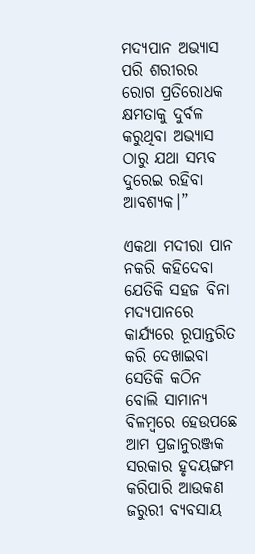ମଦ୍ୟପାନ ଅଭ୍ୟାସ ପରି ଶରୀରର ରୋଗ ପ୍ରତିରୋଧକ କ୍ଷମତାକୁ ଦୁର୍ବଳ କରୁଥିବା ଅଭ୍ୟାସ ଠାରୁ ଯଥା ସମ୍ଭବ ଦୁରେଇ ରହିବା ଆବଶ୍ୟକ।”

ଏକଥା ମଦୀରା ପାନ ନକରି କହିଦେବା ଯେତିକି ସହଜ ବିନା ମଦ୍ୟପାନରେ କାର୍ଯ୍ୟରେ ରୂପାନ୍ତରିତ କରି ଦେଖାଇବା ସେତିକି କଠିନ ବୋଲି ସାମାନ୍ୟ ବିଳମ୍ବରେ ହେଉପଛେ ଆମ ପ୍ରଜାନୁରଞ୍ଜକ ସରକାର ହୃଦୟଙ୍ଗମ କରିପାରି ଆଉକଣ ଜରୁରୀ ବ୍ୟବସାୟ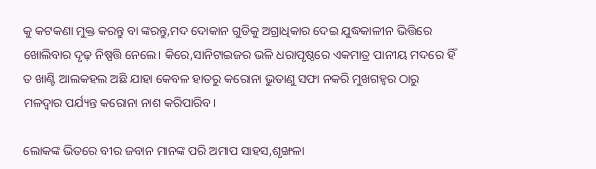କୁ କଟକଣା ମୁକ୍ତ କରନ୍ତୁ ବା ଙ୍କରନ୍ତୁ,ମଦ ଦୋକାନ ଗୁଡିକୁ ଅଗ୍ରାଧିକାର ଦେଇ ଯୁଦ୍ଧକାଳୀନ ଭିତ୍ତିରେ ଖୋଲିବାର ଦୃଢ଼ ନିଷ୍ପତ୍ତି ନେଲେ। କିରେ,ସାନିଟାଇଜର ଭଳି ଧରାପୃଷ୍ଠରେ ଏକମାତ୍ର ପାନୀୟ ମଦରେ ହିଁ ତ ଖାଣ୍ଟି ଆଲକହଲ ଅଛି ଯାହା କେବଳ ହାତରୁ କରୋନା ଭୁତାଣୁ ସଫା ନକରି ମୁଖଗହ୍ୱର ଠାରୁ ମଳଦ୍ୱାର ପର୍ଯ୍ୟନ୍ତ କରୋନା ନାଶ କରିପାରିବ।

ଲୋକଙ୍କ ଭିତରେ ବୀର ଜବାନ ମାନଙ୍କ ପରି ଅମାପ ସାହସ,ଶୃଙ୍ଖଳା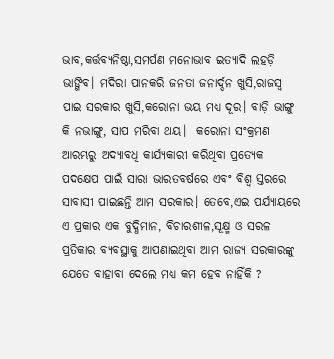ଭାବ,କର୍ତ୍ତବ୍ୟନିଷ୍ଠା,ସମର୍ପଣ ମନୋଭାବ ଇତ୍ୟାଦି ଲହଡ଼ି ଭାଙ୍ଗିବ। ମଦିରା ପାନକରି ଜନତା ଜନାର୍ଦ୍ଦନ ଖୁସି,ରାଜସ୍ୱ ପାଇ ସରକାର ଖୁସି,କରୋନା ଭୟ ମଧ୍ୟ ଦୂର। ବାଡ଼ି ଭାଙ୍ଗୁ କି ନଭାଙ୍ଗୁ, ସାପ ମରିବା ଥୟ।  କରୋନା ସଂକ୍ରମଣ ଆରମ୍ଭରୁ ଅଦ୍ୟାବଧି କାର୍ଯ୍ୟକାରୀ କରିଥିବା ପ୍ରତ୍ୟେକ ପଦକ୍ଷେପ ପାଇଁ ସାରା ଭାରତବର୍ଷରେ ଏବଂ ବିଶ୍ୱ ସ୍ତରରେ ସାବାସୀ ପାଇଛନ୍ତି ଆମ ସରକାର। ତେବେ,ଏଇ ପର୍ଯ୍ୟାୟରେ ଏ ପ୍ରକାର ଏକ ବୁଦ୍ଧିମାନ, ବିଚାରଶୀଳ,ସୂକ୍ଷ୍ମ ଓ ସରଳ ପ୍ରତିକାର ବ୍ୟବସ୍ଥାକୁ ଆପଣାଇଥିବା ଆମ ରାଜ୍ୟ ସରକାରଙ୍କୁ ଯେତେ ବାହାବା ଦେଲେ ମଧ୍ୟ କମ ହେବ ନାହିଁକି ?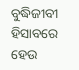ବୁଦ୍ଧିଜୀବୀ ହିସାବରେ ହେଉ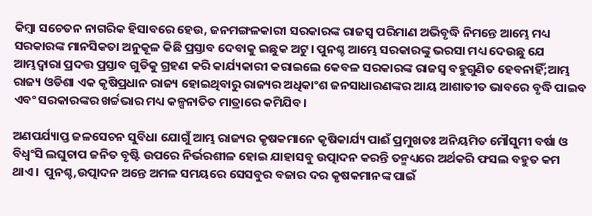କିମ୍ବା ସଚେତନ ନାଗରିକ ହିସାବରେ ହେଉ, ଜନମଙ୍ଗଳକାରୀ ସରକାରଙ୍କ ରାଜସ୍ୱ ପରିମାଣ ଅଭିବୃଦ୍ଧି ନିମନ୍ତେ ଆମ୍ଭେ ମଧ୍ୟ ସରକାରଙ୍କ ମାନସିକତା ଅନୁକୂଳ କିଛି ପ୍ରସ୍ତାବ ଦେବାକୁ ଇଛୁକ ଅଟୁ। ପୁନଶ୍ଚ ଆମ୍ଭେ ସରକାରଙ୍କୁ ଭରସା ମଧ୍ୟ ଦେଉଛୁ ଯେ ଆମ୍ଭଦ୍ୱାରା ପ୍ରଦତ୍ତ ପ୍ରସ୍ତାବ ଗୁଡିକୁ ଗ୍ରହଣ କରି କାର୍ଯ୍ୟକାରୀ କରାଇଲେ କେବଳ ସରକାରଙ୍କ ରାଜସ୍ୱ ବହୁଗୁଣିତ ହେବନାହିଁ;ଆମ୍ଭ ରାଜ୍ୟ ଓଡିଶା ଏକ କୃଷିପ୍ରଧାନ ରାଜ୍ୟ ହୋଇଥିବାରୁ ରାଜ୍ୟର ଅଧିକାଂଶ ଜନସାଧାରଣଙ୍କର ଆୟ ଆଶାତୀତ ଭାବରେ ବୃଦ୍ଧି ପାଇବ ଏବଂ ସରକାରଙ୍କର ଖର୍ଚ୍ଚଭାର ମଧ୍ୟ କଳ୍ପନାତିତ ମାତ୍ରାରେ କମିଯିବ।

ଅଣପର୍ଯ୍ୟାପ୍ତ ଜଳସେଚନ ସୁବିଧା ଯୋଗୁଁ ଆମ୍ଭ ରାଜ୍ୟର କୃଷକମାନେ କୃଷିକାର୍ଯ୍ୟ ପାଈଁ ପ୍ରମୁଖତଃ ଅନିୟମିତ ମୌସୁମୀ ବର୍ଷା ଓ ବିଧ୍ୱଂସି ଲଘୁଚାପ ଜନିତ ବୃଷ୍ଟି ଉପରେ ନିର୍ଭରଶୀଳ ହୋଇ ଯାହାସବୁ ଉତ୍ପାଦନ କରନ୍ତି ତନ୍ମଧ୍ୟରେ ଅର୍ଥକରି ଫସଲ ବହୁତ କମ ଥାଏ।  ପୁନଶ୍ଚ,ଉତ୍ପାଦନ ଅନ୍ତେ ଅମଳ ସମୟରେ ସେସବୁର ବଜାର ଦର କୃଷକମାନଙ୍କ ପାଇଁ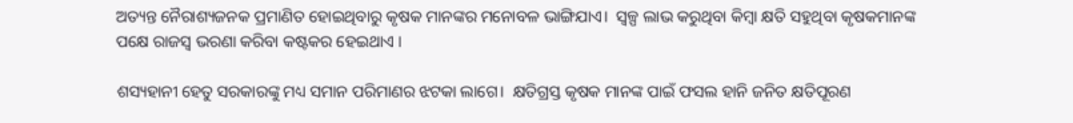ଅତ୍ୟନ୍ତ ନୈରାଶ୍ୟଜନକ ପ୍ରମାଣିତ ହୋଇଥିବାରୁ କୃଷକ ମାନଙ୍କର ମନୋବଳ ଭାଙ୍ଗିଯାଏ।  ସ୍ୱଳ୍ପ ଲାଭ କରୁଥିବା କିମ୍ବା କ୍ଷତି ସହୁଥିବା କୃଷକମାନଙ୍କ ପକ୍ଷେ ରାଜସ୍ୱ ଭରଣା କରିବା କଷ୍ଟକର ହେଇଥାଏ ।

ଶସ୍ୟହାନୀ ହେତୁ ସରକାରଙ୍କୁ ମଧ୍ୟ ସମାନ ପରିମାଣର ଝଟକା ଲାଗେ।  କ୍ଷତିଗ୍ରସ୍ତ କୃଷକ ମାନଙ୍କ ପାଇଁ ଫସଲ ହାନି ଜନିତ କ୍ଷତିପୂରଣ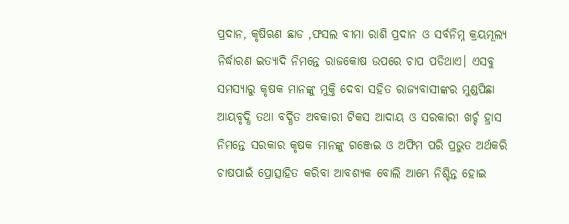ପ୍ରଦାନ, କୃଷିଋଣ ଛାଡ ,ଫସଲ ବୀମା ରାଶି ପ୍ରଦାନ ଓ ସର୍ବନିମ୍ନ କ୍ରୟମୂଲ୍ୟ ନିର୍ଦ୍ଧାରଣ ଇତ୍ୟାଦି ନିମନ୍ତେ ରାଜକୋଷ ଉପରେ ଚାପ ପଡିଥାଏ। ଏସବୁ ସମସ୍ୟାରୁ କୃଷକ ମାନଙ୍କୁ ମୁକ୍ତି ଦେବା ସହିତ ରାଜ୍ୟବାସୀଙ୍କର ମୁଣ୍ଡପିଛା ଆୟବୃଦ୍ଧି ତଥା ବର୍ଦ୍ଧିତ ଅବକାରୀ ଟିକସ ଆଦାୟ ଓ ସରକାରୀ ଖର୍ଚ୍ଚ ହ୍ରାସ ନିମନ୍ତେ ସରକାର କୃଷକ ମାନଙ୍କୁ ଗଞ୍ଜେଇ ଓ ଅଫିମ ପରି ପ୍ରଭୁତ ଅର୍ଥକରି ଚାଷପାଇଁ ପ୍ରୋତ୍ସାହିତ କରିବା ଆବଶ୍ୟକ ବୋଲି ଆମ୍ଭେ ନିଶ୍ଚିନ୍ତ ହୋଇ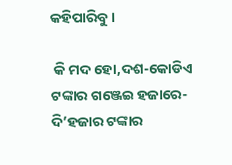କହିପାରିବୁ।

 କି ମଦ ହୋ,ଦଶ-କୋଡିଏ ଟଙ୍କାର ଗଞ୍ଜେଇ ହଜାରେ-ଦି’ହଜାର ଟଙ୍କାର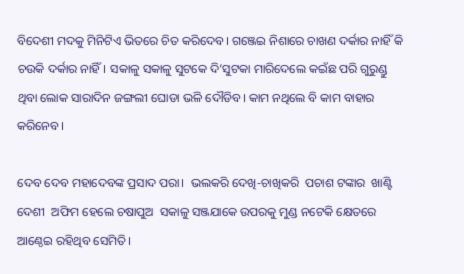ବିଦେଶୀ ମଦକୁ ମିନିଟିଏ ଭିତରେ ଚିତ କରିଦେବ। ଗଞ୍ଜେଇ ନିଶାରେ ଚାଖଣ ଦର୍କାର ନାହିଁ କି ଚଉକି ଦର୍କାର ନାହିଁ। ସକାଳୁ ସକାଳୁ ସୁଟକେ ଦି’ସୁଟକା ମାରିଦେଲେ କଇଁଛ ପରି ଗୁରୁଣ୍ଡୁ ଥିବା ଲୋକ ସାରାଦିନ ଜଙ୍ଗଲୀ ଘୋଡା ଭଳି ଦୌଡିବ। କାମ ନଥିଲେ ବି କାମ ବାହାର କରିନେବ।

ଦେବ ଦେବ ମହାଦେବଙ୍କ ପ୍ରସାଦ ପରା।  ଭଲକରି ଦେଖି-ଚାଖିକରି  ପଚାଶ ଟଙ୍କାର  ଖାଣ୍ଟି ଦେଶୀ  ଅଫିମ ହେଲେ ଚଷାପୁଅ  ସକାଳୁ ସଞ୍ଜଯାକେ ଉପରକୁ ମୁଣ୍ଡ ନଟେକି କ୍ଷେତରେ ଆଣ୍ଠେଇ ରହିଥିବ ସେମିତି।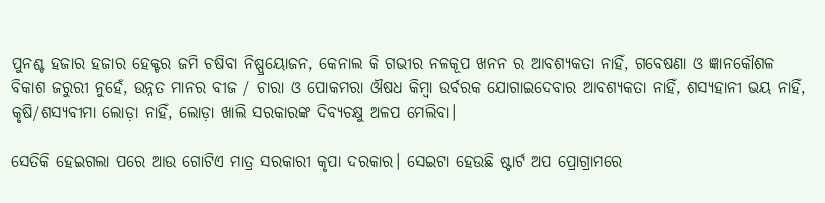ପୁନଶ୍ଚ ହଜାର ହଜାର ହେକ୍ଟର ଜମି ଚଷିବା ନିଷ୍ପ୍ରୟୋଜନ, କେନାଲ କି ଗଭୀର ନଳକୂପ ଖନନ ର ଆବଶ୍ୟକତା ନାହିଁ, ଗବେଷଣା ଓ ଜ୍ଞାନକୌଶଳ ବିକାଶ ଜରୁରୀ ନୁହେଁ, ଉନ୍ନତ ମାନର ବୀଜ / ଚାରା ଓ ପୋକମରା ଔଷଧ କିମ୍ବା ଉର୍ବରକ ଯୋଗାଇଦେବାର ଆବଶ୍ୟକତା ନାହିଁ, ଶସ୍ୟହାନୀ ଭୟ ନାହିଁ, କୃଷି/ଶସ୍ୟବୀମା ଲୋଡ଼ା ନାହିଁ, ଲୋଡ଼ା ଖାଲି ସରକାରଙ୍କ ଦିବ୍ୟଚକ୍ଷୁ ଅଳପ ମେଲିବା।

ସେତିକି ହେଇଗଲା ପରେ ଆଉ ଗୋଟିଏ ମାତ୍ର ସରକାରୀ କୃପା ଦରକାର। ସେଇଟା ହେଉଛି ଷ୍ଟାର୍ଟ ଅପ ପ୍ରୋଗ୍ରାମରେ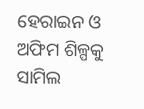ହେରାଇନ ଓ ଅଫିମ ଶିଳ୍ପକୁ ସାମିଲ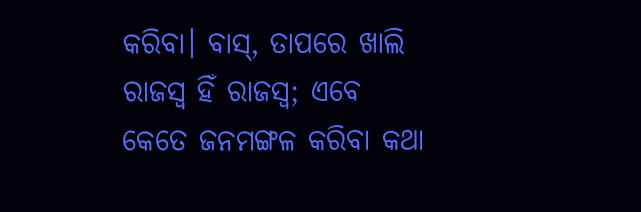କରିବା। ବାସ୍, ତାପରେ ଖାଲି ରାଜସ୍ୱ ହିଁ ରାଜସ୍ୱ; ଏବେ  କେତେ ଜନମଙ୍ଗଳ କରିବା କଥା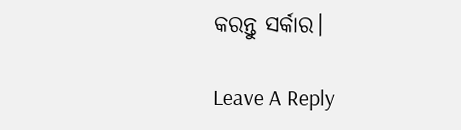କରନ୍ତୁ ସର୍କାର।

Leave A Reply